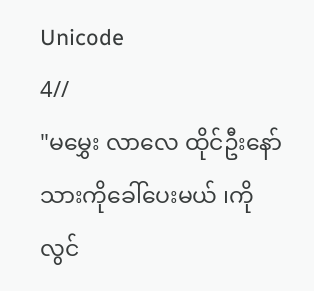Unicode
4//
"မမွှေး လာလေ ထိုင်ဦးနော် သားကိုခေါ်ပေးမယ် ၊ကိုလွင်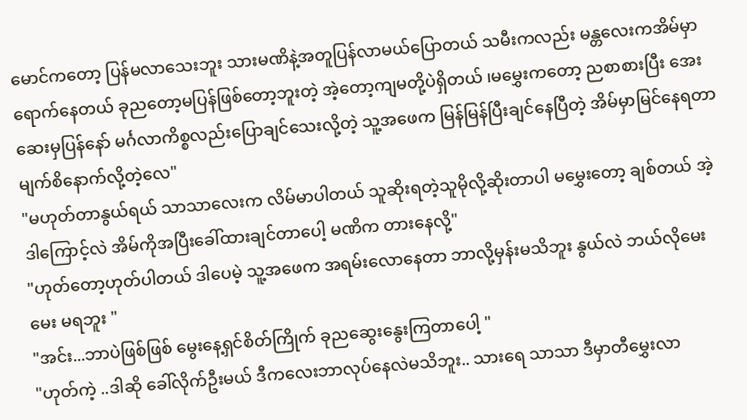မောင်ကတော့ ပြန်မလာသေးဘူး သားမဏိနဲ့အတူပြန်လာမယ်ပြောတယ် သမီးကလည်း မန္တလေးကအိမ်မှာ ရောက်နေတယ် ခုညတော့မပြန်ဖြစ်တော့ဘူးတဲ့ အဲ့တော့ကျမတို့ပဲရှိတယ် ၊မမွှေးကတော့ ညစာစားပြီး အေးဆေးမှပြန်နော် မင်္ဂလာကိစ္စလည်းပြောချင်သေးလို့တဲ့ သူ့အဖေက မြန်မြန်ပြီးချင်နေပြီတဲ့ အိမ်မှာမြင်နေရတာ မျက်စိနောက်လို့တဲ့လေ"
"မဟုတ်တာနွယ်ရယ် သာသာလေးက လိမ်မာပါတယ် သူဆိုးရတဲ့သူမိုလို့ဆိုးတာပါ မမွှေးတော့ ချစ်တယ် အဲ့ဒါကြောင့်လဲ အိမ်ကိုအပြီးခေါ်ထားချင်တာပေါ့ မဏိက တားနေလို့"
"ဟုတ်တော့ဟုတ်ပါတယ် ဒါပေမဲ့ သူ့အဖေက အရမ်းလောနေတာ ဘာလို့မှန်းမသိဘူး နွယ်လဲ ဘယ်လိုမေးမေး မရဘူး "
"အင်း...ဘာပဲဖြစ်ဖြစ် မွေးနေ့ရှင်စိတ်ကြိုက် ခုညဆွေးနွေးကြတာပေါ့ "
"ဟုတ်ကဲ့ ..ဒါဆို ခေါ်လိုက်ဦးမယ် ဒီကလေးဘာလုပ်နေလဲမသိဘူး.. သားရေ သာသာ ဒီမှာတီမွှေးလာ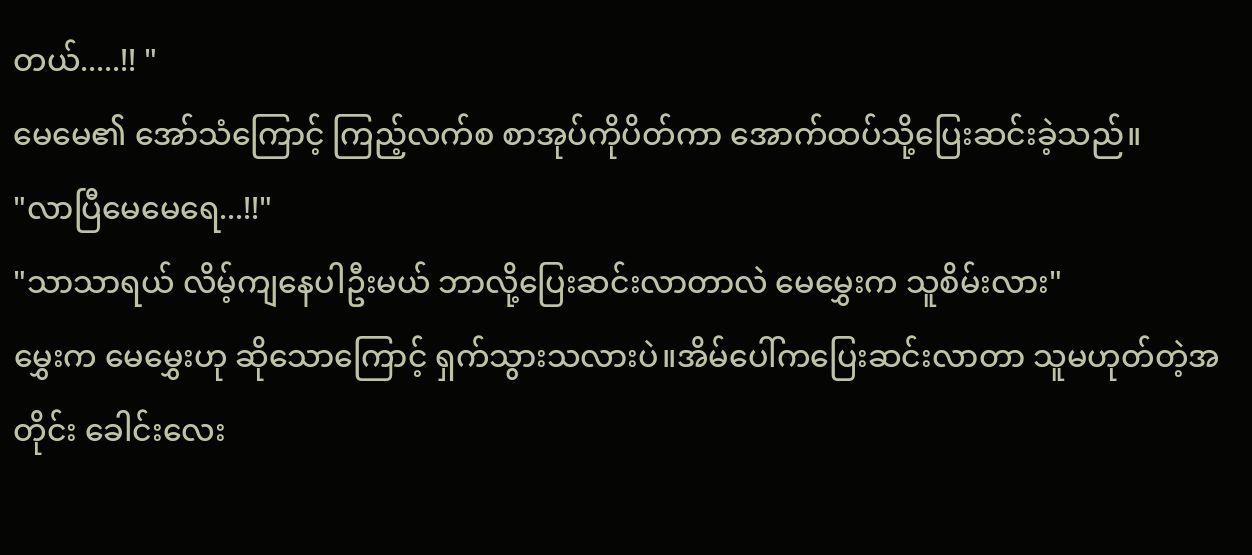တယ်.....!! "
မေမေ၏ အော်သံကြောင့် ကြည့်လက်စ စာအုပ်ကိုပိတ်ကာ အောက်ထပ်သို့ပြေးဆင်းခဲ့သည်။
"လာပြီမေမေရေ...!!"
"သာသာရယ် လိမ့်ကျနေပါဦးမယ် ဘာလို့ပြေးဆင်းလာတာလဲ မေမွှေးက သူစိမ်းလား"
မွှေးက မေမွှေးဟု ဆိုသောကြောင့် ရှက်သွားသလားပဲ။အိမ်ပေါ်ကပြေးဆင်းလာတာ သူမဟုတ်တဲ့အတိုင်း ခေါင်းလေး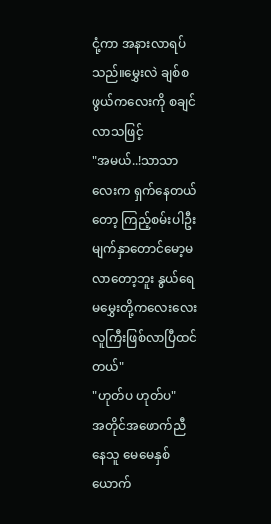ငုံ့ကာ အနားလာရပ်သည်။မွှေးလဲ ချစ်စဖွယ်ကလေးကို စချင်လာသဖြင့်
"အမယ်..!သာသာလေးက ရှက်နေတယ်တော့ ကြည့်စမ်းပါဦး မျက်နှာတောင်မော့မလာတော့ဘူး နွယ်ရေ မမွှေးတို့ကလေးလေး လူကြီးဖြစ်လာပြီထင်တယ်"
"ဟုတ်ပ ဟုတ်ပ"
အတိုင်အဖောက်ညီနေသူ မေမေနှစ်ယောက်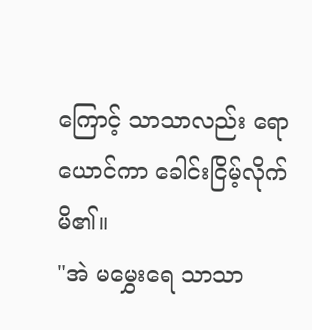ကြောင့် သာသာလည်း ရောယောင်ကာ ခေါင်းငြိမ့်လိုက်မိ၏။
"အဲ မမွှေးရေ သာသာ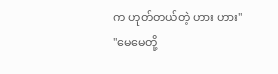က ဟုတ်တယ်တဲ့ ဟား ဟား"
"မေမေတို့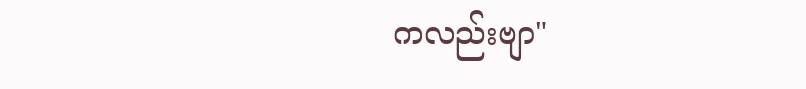ကလည်းဗျာ"